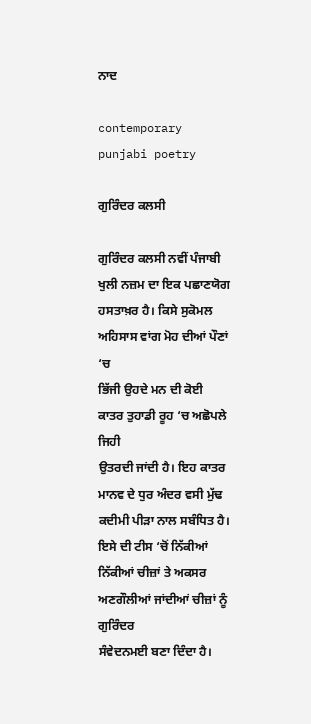ਨਾਦ

contemporary punjabi poetry

ਗੁਰਿੰਦਰ ਕਲਸੀ

ਗੁਰਿੰਦਰ ਕਲਸੀ ਨਵੀਂ ਪੰਜਾਬੀ ਖੁਲੀ ਨਜ਼ਮ ਦਾ ਇਕ ਪਛਾਣਯੋਗ
ਹਸਤਾਖ਼ਰ ਹੈ। ਕਿਸੇ ਸੁਕੋਮਲ ਅਹਿਸਾਸ ਵਾਂਗ ਮੋਹ ਦੀਆਂ ਪੌਣਾਂ ‘ਚ
ਭਿੱਜੀ ਉਹਦੇ ਮਨ ਦੀ ਕੋਈ ਕਾਤਰ ਤੁਹਾਡੀ ਰੂਹ ‘ਚ ਅਛੋਪਲੇ ਜਿਹੀ
ਉਤਰਦੀ ਜਾਂਦੀ ਹੈ। ਇਹ ਕਾਤਰ ਮਾਨਵ ਦੇ ਧੁਰ ਅੰਦਰ ਵਸੀ ਮੁੱਢ
ਕਦੀਮੀ ਪੀੜਾ ਨਾਲ ਸਬੰਧਿਤ ਹੈ। ਇਸੇ ਦੀ ਟੀਸ ‘ਚੋਂ ਨਿੱਕੀਆਂ
ਨਿੱਕੀਆਂ ਚੀਜ਼ਾਂ ਤੇ ਅਕਸਰ ਅਣਗੌਲੀਆਂ ਜਾਂਦੀਆਂ ਚੀਜ਼ਾਂ ਨੂੰ ਗੁਰਿੰਦਰ
ਸੰਵੇਦਨਮਈ ਬਣਾ ਦਿੰਦਾ ਹੈ।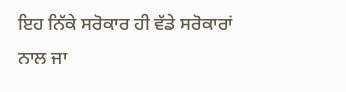ਇਹ ਨਿੱਕੇ ਸਰੋਕਾਰ ਹੀ ਵੱਡੇ ਸਰੋਕਾਰਾਂ
ਨਾਲ ਜਾ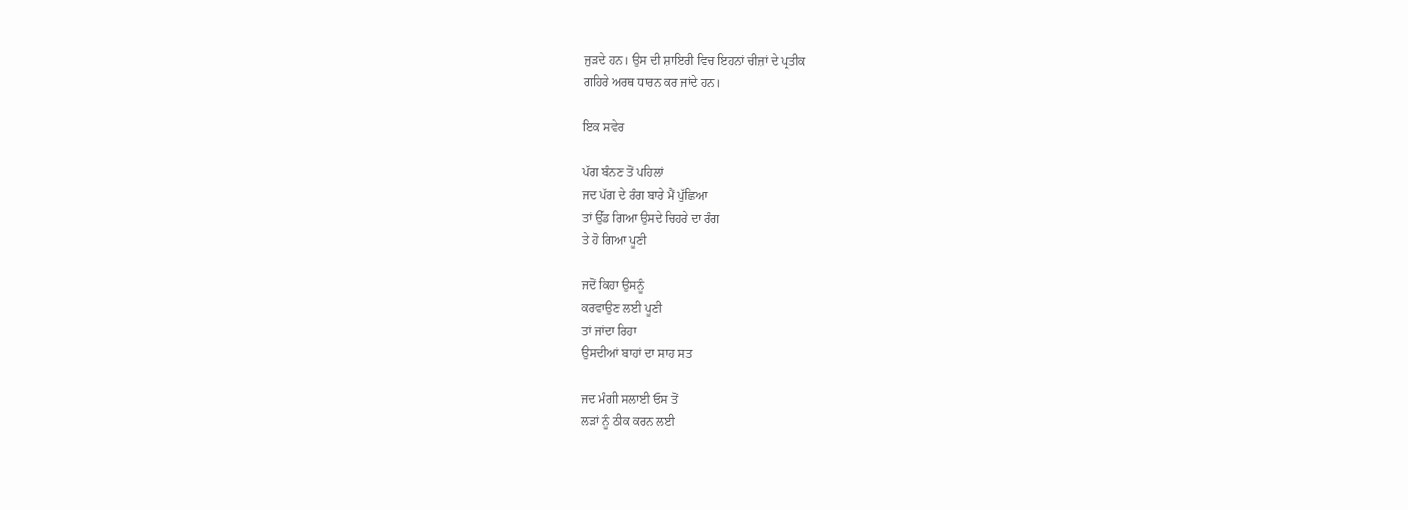ਜੁੜਦੇ ਹਨ। ਉਸ ਦੀ ਸ਼ਾਇਰੀ ਵਿਚ ਇਹਨਾਂ ਚੀਜ਼ਾਂ ਦੇ ਪ੍ਰਤੀਕ
ਗਹਿਰੇ ਅਰਥ ਧਾਰਨ ਕਰ ਜਾਂਦੇ ਹਨ।

ਇਕ ਸਵੇਰ

ਪੱਗ ਬੰਨਣ ਤੋਂ ਪਹਿਲਾਂ
ਜਦ ਪੱਗ ਦੇ ਰੰਗ ਬਾਰੇ ਮੈਂ ਪੁੱਛਿਆ
ਤਾਂ ਉੱਡ ਗਿਆ ਉਸਦੇ ਚਿਹਰੇ ਦਾ ਰੰਗ
ਤੇ ਹੋ ਗਿਆ ਪੂਣੀ

ਜਦੋਂ ਕਿਹਾ ਉਸਨੂੰ
ਕਰਵਾਉਣ ਲਈ ਪੂਣੀ
ਤਾਂ ਜਾਂਦਾ ਰਿਹਾ
ਉਸਦੀਆਂ ਬਾਹਾਂ ਦਾ ਸਾਹ ਸਤ

ਜਦ ਮੰਗੀ ਸਲਾਈ ਓਸ ਤੋਂ
ਲੜਾਂ ਨੂੰ ਠੀਕ ਕਰਨ ਲਈ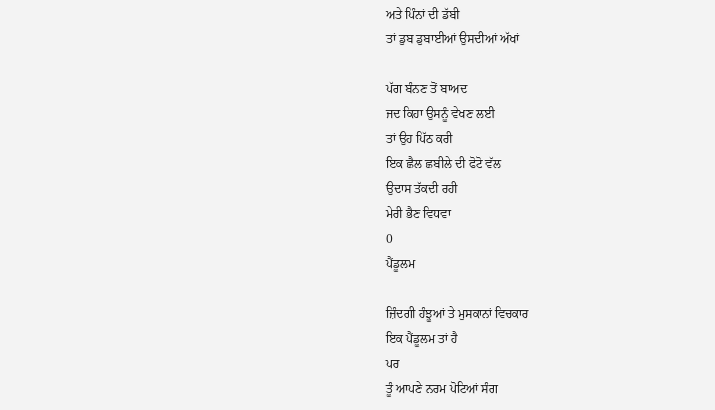ਅਤੇ ਪਿੰਨਾਂ ਦੀ ਡੱਬੀ
ਤਾਂ ਡੁਬ ਡੁਬਾਈਆਂ ਉਸਦੀਆਂ ਅੱਖਾਂ

ਪੱਗ ਬੰਨਣ ਤੋਂ ਬਾਅਦ
ਜਦ ਕਿਹਾ ਉਸਨੂੰ ਵੇਖਣ ਲਈ
ਤਾਂ ਉਹ ਪਿੱਠ ਕਰੀ
ਇਕ ਛੈਲ ਛਬੀਲੇ ਦੀ ਫੋਟੋ ਵੱਲ
ਉਦਾਸ ਤੱਕਦੀ ਰਹੀ
ਮੇਰੀ ਭੈਣ ਵਿਧਵਾ
0
ਪੈਂਡੂਲਮ

ਜ਼ਿੰਦਗੀ ਹੰਝੂਆਂ ਤੇ ਮੁਸਕਾਨਾਂ ਵਿਚਕਾਰ
ਇਕ ਪੈਂਡੂਲਮ ਤਾਂ ਹੈ
ਪਰ
ਤੂੰ ਆਪਣੇ ਨਰਮ ਪੋਟਿਆਂ ਸੰਗ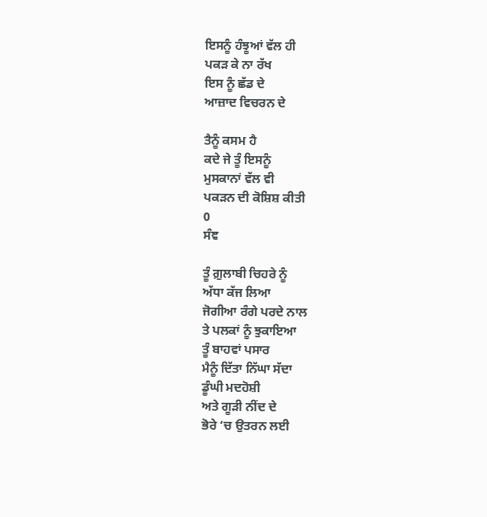ਇਸਨੂੰ ਹੰਝੂਆਂ ਵੱਲ ਹੀ
ਪਕੜ ਕੇ ਨਾ ਰੱਖ
ਇਸ ਨੂੰ ਛੱਡ ਦੇ
ਆਜ਼ਾਦ ਵਿਚਰਨ ਦੇ

ਤੈਨੂੰ ਕਸਮ ਹੈ
ਕਦੇ ਜੇ ਤੂੰ ਇਸਨੂੰ
ਮੁਸਕਾਨਾਂ ਵੱਲ ਵੀ
ਪਕੜਨ ਦੀ ਕੋਸ਼ਿਸ਼ ਕੀਤੀ
0
ਸੰਞ

ਤੂੰ ਗ਼ੁਲਾਬੀ ਚਿਹਰੇ ਨੂੰ
ਅੱਧਾ ਕੱਜ ਲਿਆ
ਜੋਗੀਆ ਰੰਗੇ ਪਰਦੇ ਨਾਲ
ਤੇ ਪਲਕਾਂ ਨੂੰ ਝੁਕਾਇਆ
ਤੂੰ ਬਾਹਵਾਂ ਪਸਾਰ
ਮੈਨੂੰ ਦਿੱਤਾ ਨਿੱਘਾ ਸੱਦਾ
ਡੂੰਘੀ ਮਦਹੋਸ਼ੀ
ਅਤੇ ਗੂੜੀ ਨੀਂਦ ਦੇ
ਭੋਰੇ ‘ਚ ਉਤਰਨ ਲਈ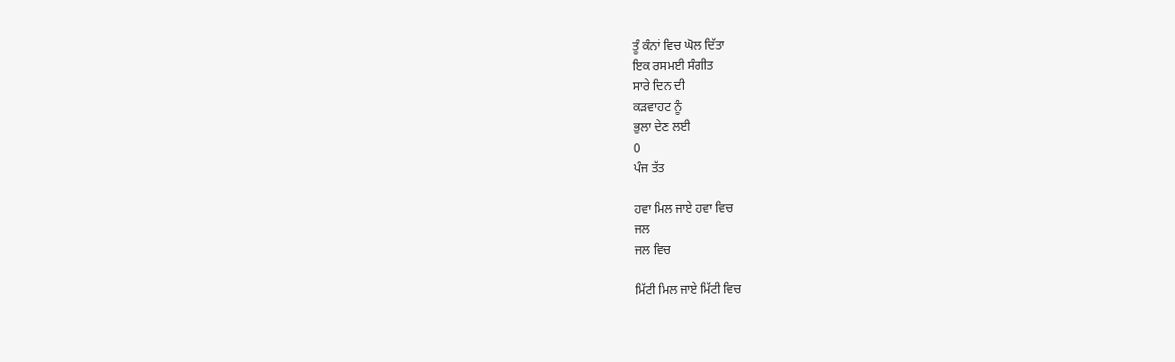ਤੂੰ ਕੰਨਾਂ ਵਿਚ ਘੋਲ ਦਿੱਤਾ
ਇਕ ਰਸਮਈ ਸੰਗੀਤ
ਸਾਰੇ ਦਿਨ ਦੀ
ਕੜਵਾਹਟ ਨੂੰ
ਭੁਲਾ ਦੇਣ ਲਈ
0
ਪੰਜ ਤੱਤ

ਹਵਾ ਮਿਲ ਜਾਏ ਹਵਾ ਵਿਚ
ਜਲ
ਜਲ ਵਿਚ

ਮਿੱਟੀ ਮਿਲ ਜਾਏ ਮਿੱਟੀ ਵਿਚ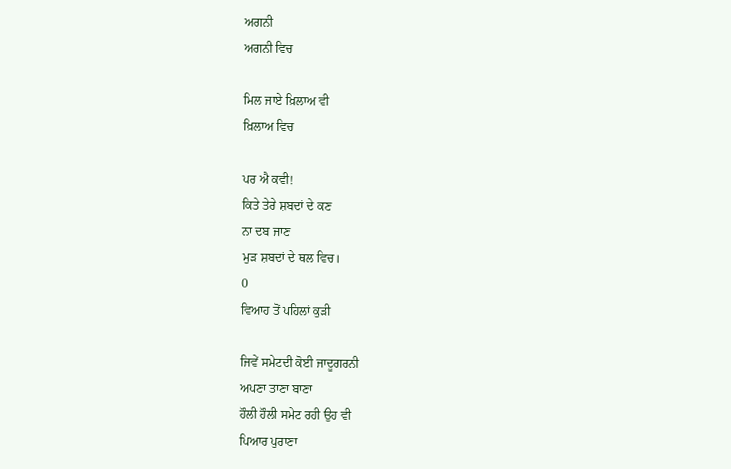ਅਗਨੀ
ਅਗਨੀ ਵਿਚ

ਮਿਲ ਜਾਏ ਖ਼ਿਲਾਅ ਵੀ
ਖ਼ਿਲਾਅ ਵਿਚ

ਪਰ ਐ ਕਵੀ!
ਕਿਤੇ ਤੇਰੇ ਸ਼ਬਦਾਂ ਦੇ ਕਣ
ਨਾ ਦਬ ਜਾਣ
ਮੁੜ ਸ਼ਬਦਾਂ ਦੇ ਥਲ ਵਿਚ।
0
ਵਿਆਹ ਤੋਂ ਪਹਿਲਾਂ ਕੁੜੀ

ਜਿਵੇਂ ਸਮੇਟਦੀ ਕੋਈ ਜਾਦੂਗਰਨੀ
ਅਪਣਾ ਤਾਣਾ ਬਾਣਾ
ਹੌਲੀ ਹੌਲੀ ਸਮੇਟ ਰਹੀ ਉਹ ਵੀ
ਪਿਆਰ ਪੁਰਾਣਾ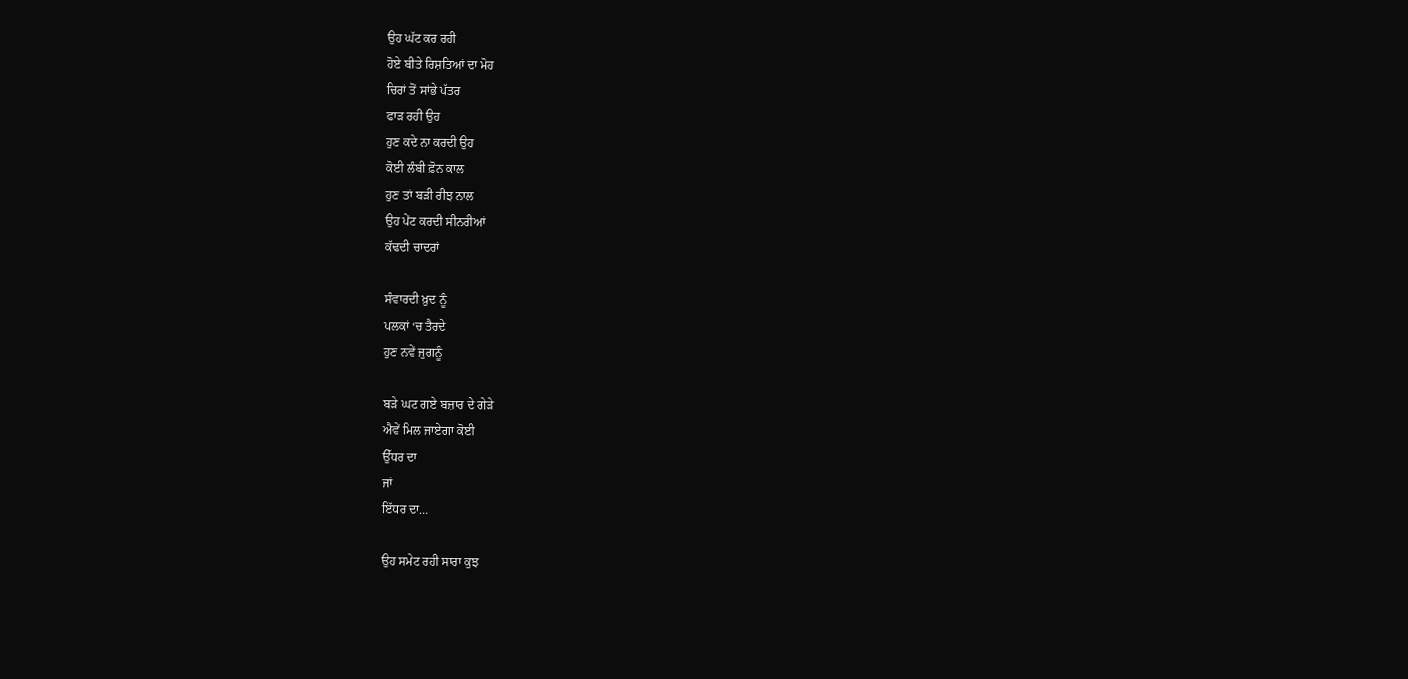ਉਹ ਘੱਟ ਕਰ ਰਹੀ
ਹੋਏ ਬੀਤੇ ਰਿਸ਼ਤਿਆਂ ਦਾ ਮੋਹ
ਚਿਰਾਂ ਤੋਂ ਸਾਂਭੇ ਪੱਤਰ
ਫਾੜ ਰਹੀ ਉਹ
ਹੁਣ ਕਦੇ ਨਾ ਕਰਦੀ ਉਹ
ਕੋਈ ਲੰਬੀ ਫ਼ੋਨ ਕਾਲ
ਹੁਣ ਤਾਂ ਬੜੀ ਰੀਝ ਨਾਲ
ਉਹ ਪੇਂਟ ਕਰਦੀ ਸੀਨਰੀਆਂ
ਕੱਢਦੀ ਚਾਦਰਾਂ

ਸੰਵਾਰਦੀ ਖ਼ੁਦ ਨੂੰ
ਪਲਕਾਂ ‘ਚ ਤੈਰਦੇ
ਹੁਣ ਨਵੇਂ ਜੁਗਨੂੰ

ਬੜੇ ਘਟ ਗਏ ਬਜ਼ਾਰ ਦੇ ਗੇੜੇ
ਐਵੇਂ ਮਿਲ ਜਾਏਗਾ ਕੋਈ
ਉੱਧਰ ਦਾ
ਜਾਂ
ਇੱਧਰ ਦਾ…

ਉਹ ਸਮੇਟ ਰਹੀ ਸਾਰਾ ਕੁਝ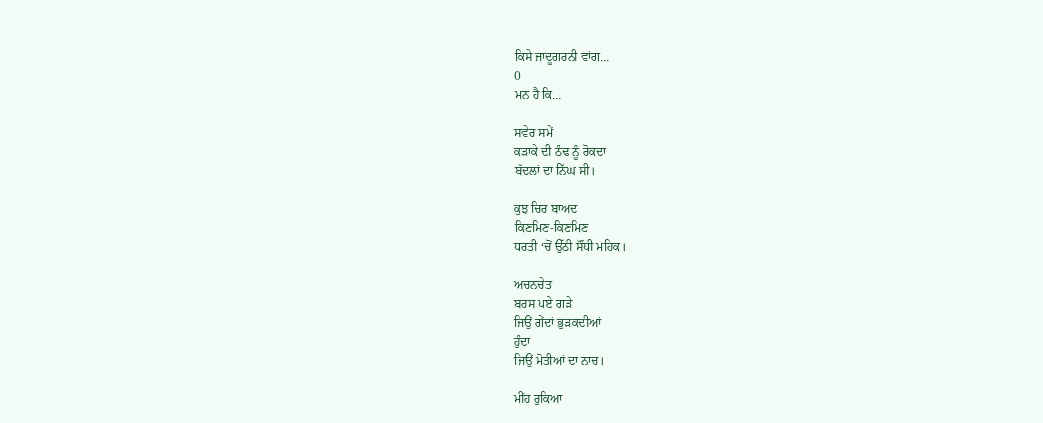ਕਿਸੇ ਜਾਦੂਗਰਨੀ ਵਾਂਗ…
0
ਮਨ ਹੈ ਕਿ…

ਸਵੇਰ ਸਮੇਂ
ਕੜਾਕੇ ਦੀ ਠੰਢ ਨੂੰ ਰੋਕਦਾ
ਬੱਦਲਾਂ ਦਾ ਨਿੱਘ ਸੀ।

ਕੁਝ ਚਿਰ ਬਾਅਦ
ਕਿਣਮਿਣ-ਕਿਣਮਿਣ
ਧਰਤੀ ‘ਚੋਂ ਉੱਠੀ ਸੌਂਧੀ ਮਹਿਕ।

ਅਚਨਚੇਤ
ਬਰਸ ਪਏ ਗੜੇ
ਜਿਉਂ ਗੇਂਦਾਂ ਭੁੜਕਦੀਆਂ
ਹੁੰਦਾ
ਜਿਉਂ ਮੋਤੀਆਂ ਦਾ ਨਾਚ।

ਮੀਂਹ ਰੁਕਿਆ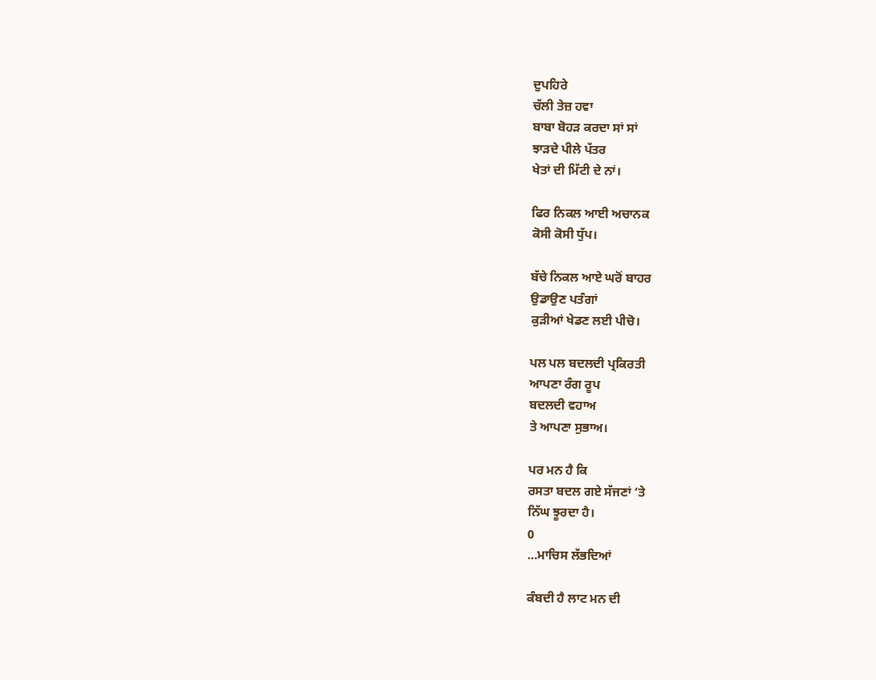ਦੁਪਹਿਰੇ
ਚੱਲੀ ਤੇਜ਼ ਹਵਾ
ਬਾਬਾ ਬੋਹੜ ਕਰਦਾ ਸਾਂ ਸਾਂ
ਝਾੜਦੇ ਪੀਲੇ ਪੱਤਰ
ਖੇਤਾਂ ਦੀ ਮਿੱਟੀ ਦੇ ਨਾਂ।

ਫਿਰ ਨਿਕਲ ਆਈ ਅਚਾਨਕ
ਕੋਸੀ ਕੋਸੀ ਧੁੱਪ।

ਬੱਚੇ ਨਿਕਲ ਆਏ ਘਰੋਂ ਬਾਹਰ
ਉਡਾਉਣ ਪਤੰਗਾਂ
ਕੁੜੀਆਂ ਖੇਡਣ ਲਈ ਪੀਚੋ।

ਪਲ ਪਲ ਬਦਲਦੀ ਪ੍ਰਕਿਰਤੀ
ਆਪਣਾ ਰੰਗ ਰੂਪ
ਬਦਲਦੀ ਵਹਾਅ
ਤੇ ਆਪਣਾ ਸੁਭਾਅ।

ਪਰ ਮਨ ਹੈ ਕਿ
ਰਸਤਾ ਬਦਲ ਗਏ ਸੱਜਣਾਂ ‘ਤੇ
ਨਿੱਘ ਝੂਰਦਾ ਹੈ।
0
…ਮਾਚਿਸ ਲੱਭਦਿਆਂ

ਕੰਬਦੀ ਹੈ ਲਾਟ ਮਨ ਦੀ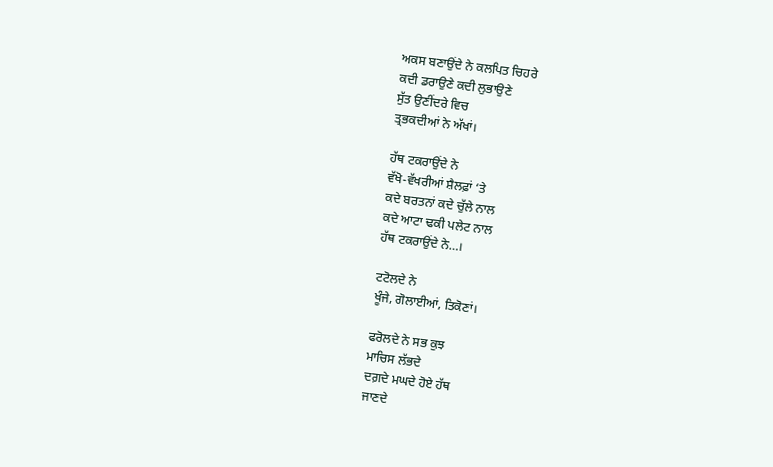ਅਕਸ ਬਣਾਉਂਦੇ ਨੇ ਕਲਪਿਤ ਚਿਹਰੇ
ਕਦੀ ਡਰਾਉਣੇ ਕਦੀ ਲੁਭਾਉਣੇ
ਸੁੱਤ ਉਣੀਂਦਰੇ ਵਿਚ
ਤ੍ਰਭਕਦੀਆਂ ਨੇ ਅੱਖਾਂ।

ਹੱਥ ਟਕਰਾਉਂਦੇ ਨੇ
ਵੱਖੋ-ਵੱਖਰੀਆਂ ਸ਼ੈਲਫ਼ਾਂ ‘ਤੇ
ਕਦੇ ਬਰਤਨਾਂ ਕਦੇ ਚੁੱਲੇ ਨਾਲ
ਕਦੇ ਆਟਾ ਢਕੀ ਪਲੇਟ ਨਾਲ
ਹੱਥ ਟਕਰਾਉਂਦੇ ਨੇ…।

ਟਟੋਲਦੇ ਨੇ
ਖੂੰਜੇ, ਗੋਲਾਈਆਂ, ਤਿਕੋਣਾਂ।

ਫਰੋਲਦੇ ਨੇ ਸਭ ਕੁਝ
ਮਾਚਿਸ ਲੱਭਦੇ
ਦਗ਼ਦੇ ਮਘਦੇ ਹੋਏ ਹੱਥ
ਜਾਣਦੇ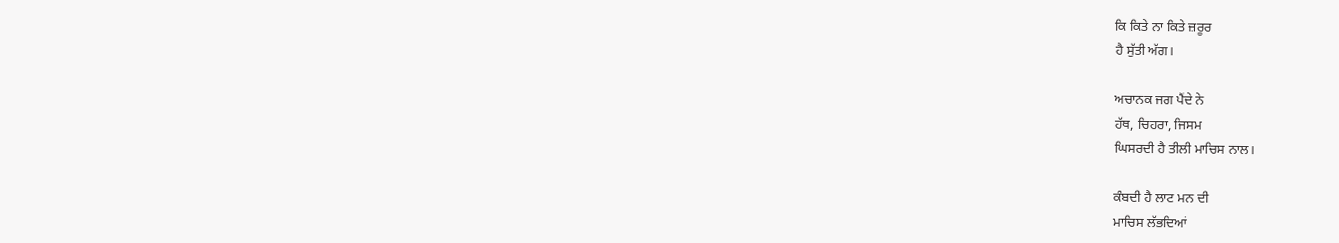ਕਿ ਕਿਤੇ ਨਾ ਕਿਤੇ ਜ਼ਰੂਰ
ਹੈ ਸੁੱਤੀ ਅੱਗ।

ਅਚਾਨਕ ਜਗ ਪੈਂਦੇ ਨੇ
ਹੱਥ, ਚਿਹਰਾ, ਜਿਸਮ
ਘਿਸਰਦੀ ਹੈ ਤੀਲੀ ਮਾਚਿਸ ਨਾਲ।

ਕੰਬਦੀ ਹੈ ਲਾਟ ਮਨ ਦੀ
ਮਾਚਿਸ ਲੱਭਦਿਆਂ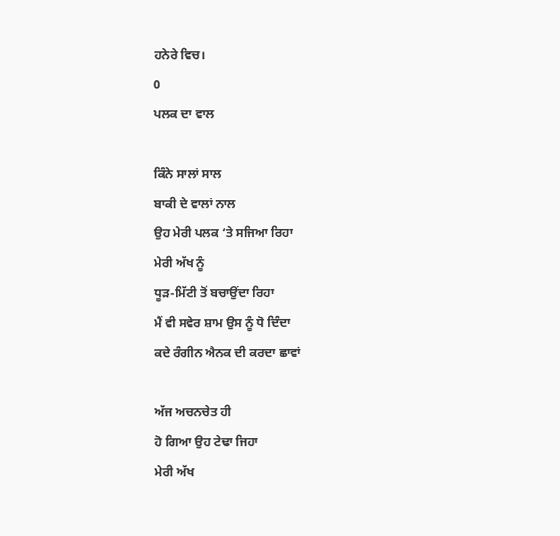ਹਨੇਰੇ ਵਿਚ।
0
ਪਲਕ ਦਾ ਵਾਲ

ਕਿੰਨੇ ਸਾਲਾਂ ਸਾਲ
ਬਾਕੀ ਦੇ ਵਾਲਾਂ ਨਾਲ
ਉਹ ਮੇਰੀ ਪਲਕ ‘ਤੇ ਸਜਿਆ ਰਿਹਾ
ਮੇਰੀ ਅੱਖ ਨੂੰ
ਧੂੜ-ਮਿੱਟੀ ਤੋਂ ਬਚਾਉਂਦਾ ਰਿਹਾ
ਮੈਂ ਵੀ ਸਵੇਰ ਸ਼ਾਮ ਉਸ ਨੂੰ ਧੋ ਦਿੰਦਾ
ਕਦੇ ਰੰਗੀਨ ਐਨਕ ਦੀ ਕਰਦਾ ਛਾਵਾਂ

ਅੱਜ ਅਚਨਚੇਤ ਹੀ
ਹੋ ਗਿਆ ਉਹ ਟੇਢਾ ਜਿਹਾ
ਮੇਰੀ ਅੱਖ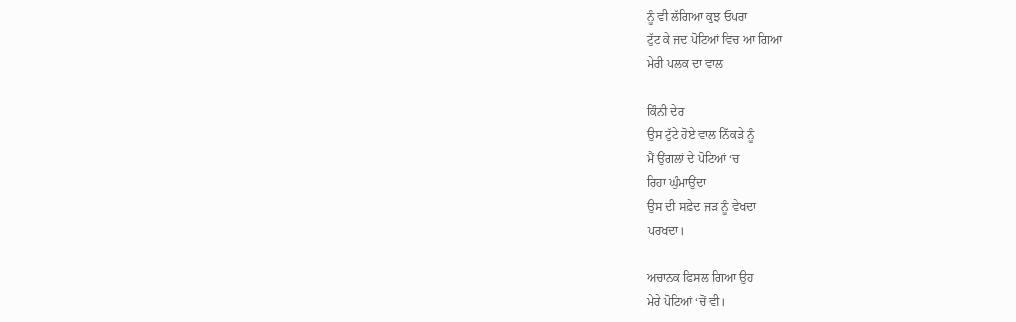ਨੂੰ ਵੀ ਲੱਗਿਆ ਕੁਝ ਓਪਰਾ
ਟੁੱਟ ਕੇ ਜਦ ਪੋਟਿਆਂ ਵਿਚ ਆ ਗਿਆ
ਮੇਰੀ ਪਲਕ ਦਾ ਵਾਲ

ਕਿੰਨੀ ਦੇਰ
ਉਸ ਟੁੱਟੇ ਹੋਏ ਵਾਲ ਨਿੱਕੜੇ ਨੂੰ
ਮੈਂ ਉਂਗਲਾਂ ਦੇ ਪੋਟਿਆਂ ‘ਚ
ਰਿਹਾ ਘੁੰਮਾਉਂਦਾ
ਉਸ ਦੀ ਸਫ਼ੇਦ ਜੜ ਨੂੰ ਵੇਖਦਾ
ਪਰਖਦਾ।

ਅਚਾਨਕ ਫਿਸਲ ਗਿਆ ਉਹ
ਮੇਰੇ ਪੋਟਿਆਂ ‘ਚੋਂ ਵੀ।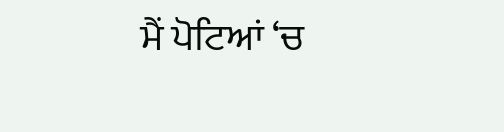ਮੈਂ ਪੋਟਿਆਂ ‘ਚ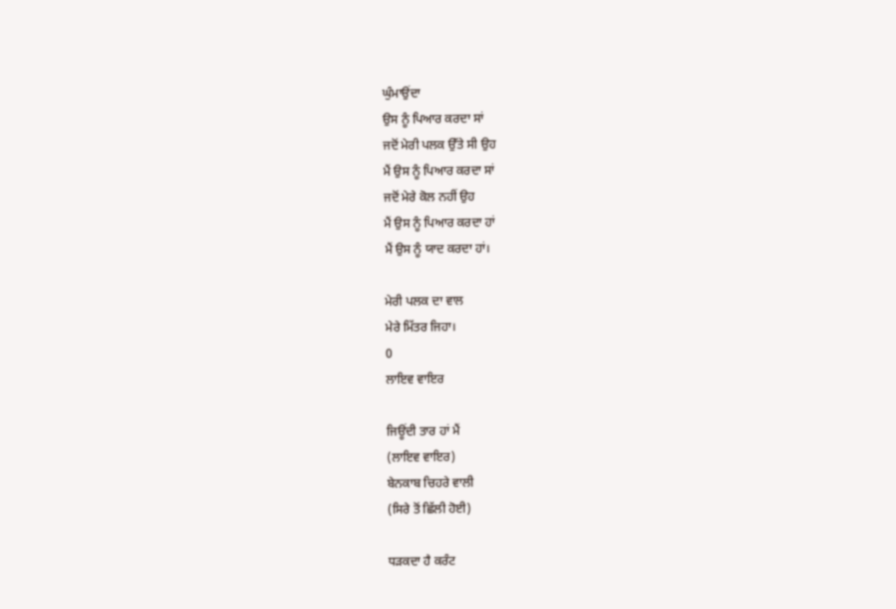ਘੁੰਮਾਉਂਦਾ
ਉਸ ਨੂੰ ਪਿਆਰ ਕਰਦਾ ਸਾਂ
ਜਦੋਂ ਮੇਰੀ ਪਲਕ ਉੱਤੇ ਸੀ ਉਹ
ਮੈਂ ਉਸ ਨੂੰ ਪਿਆਰ ਕਰਦਾ ਸਾਂ
ਜਦੋਂ ਮੇਰੇ ਕੋਲ ਨਹੀਂ ਉਹ
ਮੈਂ ਉਸ ਨੂੰ ਪਿਆਰ ਕਰਦਾ ਹਾਂ
ਮੈਂ ਉਸ ਨੂੰ ਯਾਦ ਕਰਦਾ ਹਾਂ।

ਮੇਰੀ ਪਲਕ ਦਾ ਵਾਲ
ਮੇਰੇ ਮਿੱਤਰ ਜਿਹਾ।
0
ਲਾਇਵ ਵਾਇਰ

ਜਿਊਂਦੀ ਤਾਰ ਹਾਂ ਮੈਂ
(ਲਾਇਵ ਵਾਇਰ)
ਬੇਨਕਾਬ ਚਿਹਰੇ ਵਾਲੀ
(ਸਿਰੇ ਤੋਂ ਛਿੱਲੀ ਹੋਈ)

ਧੜਕਦਾ ਹੈ ਕਰੰਟ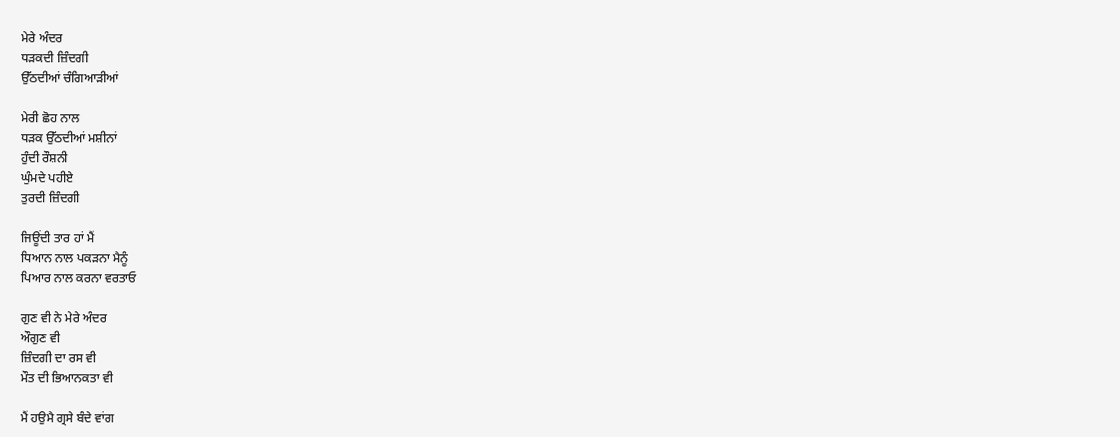ਮੇਰੇ ਅੰਦਰ
ਧੜਕਦੀ ਜ਼ਿੰਦਗੀ
ਉੱਠਦੀਆਂ ਚੰਗਿਆੜੀਆਂ

ਮੇਰੀ ਛੋਹ ਨਾਲ
ਧੜਕ ਉੱਠਦੀਆਂ ਮਸ਼ੀਨਾਂ
ਹੁੰਦੀ ਰੌਸ਼ਨੀ
ਘੁੰਮਦੇ ਪਹੀਏ
ਤੁਰਦੀ ਜ਼ਿੰਦਗੀ

ਜਿਊਂਦੀ ਤਾਰ ਹਾਂ ਮੈਂ
ਧਿਆਨ ਨਾਲ ਪਕੜਨਾ ਮੈਨੂੰ
ਪਿਆਰ ਨਾਲ ਕਰਨਾ ਵਰਤਾਓ

ਗੁਣ ਵੀ ਨੇ ਮੇਰੇ ਅੰਦਰ
ਔਗੁਣ ਵੀ
ਜ਼ਿੰਦਗੀ ਦਾ ਰਸ ਵੀ
ਮੌਤ ਦੀ ਭਿਆਨਕਤਾ ਵੀ

ਮੈਂ ਹਉਮੈ ਗ੍ਰਸੇ ਬੰਦੇ ਵਾਂਗ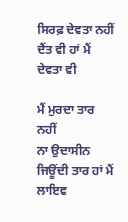ਸਿਰਫ਼ ਦੇਵਤਾ ਨਹੀਂ
ਦੈਂਤ ਵੀ ਹਾਂ ਮੈਂ
ਦੇਵਤਾ ਵੀ

ਮੈਂ ਮੁਰਦਾ ਤਾਰ ਨਹੀਂ
ਨਾ ਉਦਾਸੀਨ
ਜਿਊਂਦੀ ਤਾਰ ਹਾਂ ਮੈਂ
ਲਾਇਵ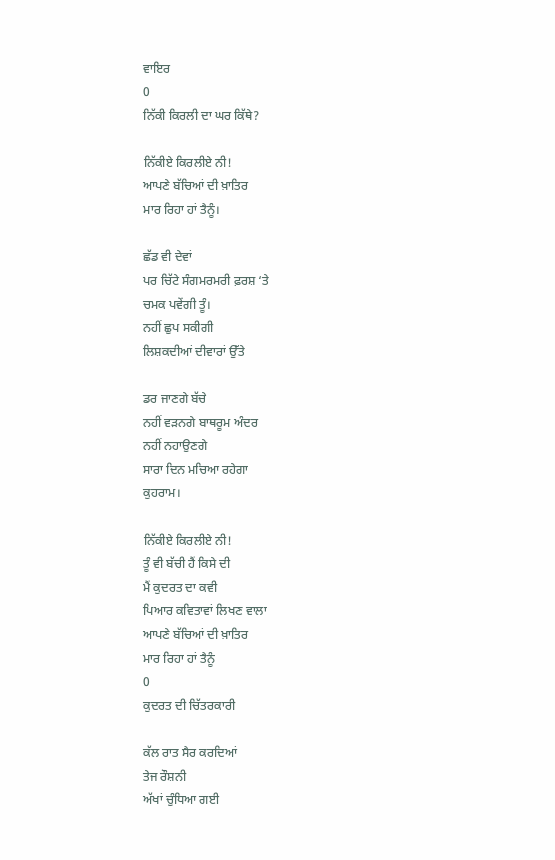ਵਾਇਰ
0
ਨਿੱਕੀ ਕਿਰਲੀ ਦਾ ਘਰ ਕਿੱਥੇ?

ਨਿੱਕੀਏ ਕਿਰਲੀਏ ਨੀ!
ਆਪਣੇ ਬੱਚਿਆਂ ਦੀ ਖ਼ਾਤਿਰ
ਮਾਰ ਰਿਹਾ ਹਾਂ ਤੈਨੂੰ।

ਛੱਡ ਵੀ ਦੇਵਾਂ
ਪਰ ਚਿੱਟੇ ਸੰਗਮਰਮਰੀ ਫ਼ਰਸ਼ ‘ਤੇ
ਚਮਕ ਪਵੇਂਗੀ ਤੂੰ।
ਨਹੀਂ ਛੁਪ ਸਕੀਗੀ
ਲਿਸ਼ਕਦੀਆਂ ਦੀਵਾਰਾਂ ਉੱਤੇ

ਡਰ ਜਾਣਗੇ ਬੱਚੇ
ਨਹੀਂ ਵੜਨਗੇ ਬਾਥਰੂਮ ਅੰਦਰ
ਨਹੀਂ ਨਹਾਉਣਗੇ
ਸਾਰਾ ਦਿਨ ਮਚਿਆ ਰਹੇਗਾ
ਕੁਹਰਾਮ।

ਨਿੱਕੀਏ ਕਿਰਲੀਏ ਨੀ!
ਤੂੰ ਵੀ ਬੱਚੀ ਹੈਂ ਕਿਸੇ ਦੀ
ਮੈਂ ਕੁਦਰਤ ਦਾ ਕਵੀ
ਪਿਆਰ ਕਵਿਤਾਵਾਂ ਲਿਖਣ ਵਾਲਾ
ਆਪਣੇ ਬੱਚਿਆਂ ਦੀ ਖ਼ਾਤਿਰ
ਮਾਰ ਰਿਹਾ ਹਾਂ ਤੈਨੂੰ
0
ਕੁਦਰਤ ਦੀ ਚਿੱਤਰਕਾਰੀ

ਕੱਲ ਰਾਤ ਸੈਰ ਕਰਦਿਆਂ
ਤੇਜ ਰੌਸ਼ਨੀ
ਅੱਖਾਂ ਚੁੰਧਿਆ ਗਈ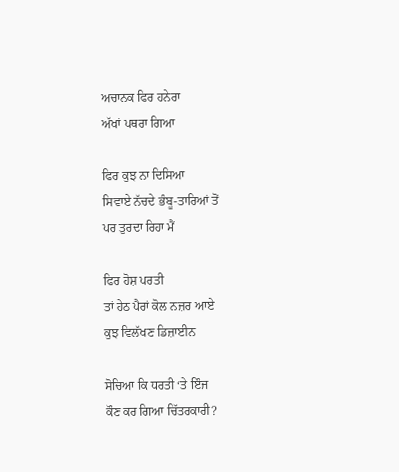ਅਚਾਨਕ ਫਿਰ ਹਨੇਰਾ
ਅੱਖਾਂ ਪਥਰਾ ਗਿਆ

ਫਿਰ ਕੁਝ ਨਾ ਦਿਸਿਆ
ਸਿਵਾਏ ਨੱਚਦੇ ਭੰਬੂ-ਤਾਰਿਆਂ ਤੋਂ
ਪਰ ਤੁਰਦਾ ਰਿਹਾ ਮੈਂ

ਫਿਰ ਹੋਸ਼ ਪਰਤੀ
ਤਾਂ ਹੇਠ ਪੈਰਾਂ ਕੋਲ ਨਜ਼ਰ ਆਏ
ਕੁਝ ਵਿਲੱਖਣ ਡਿਜ਼ਾਈਨ

ਸੋਚਿਆ ਕਿ ਧਰਤੀ ‘ਤੇ ਇੰਜ
ਕੌਣ ਕਰ ਗਿਆ ਚਿੱਤਰਕਾਰੀ?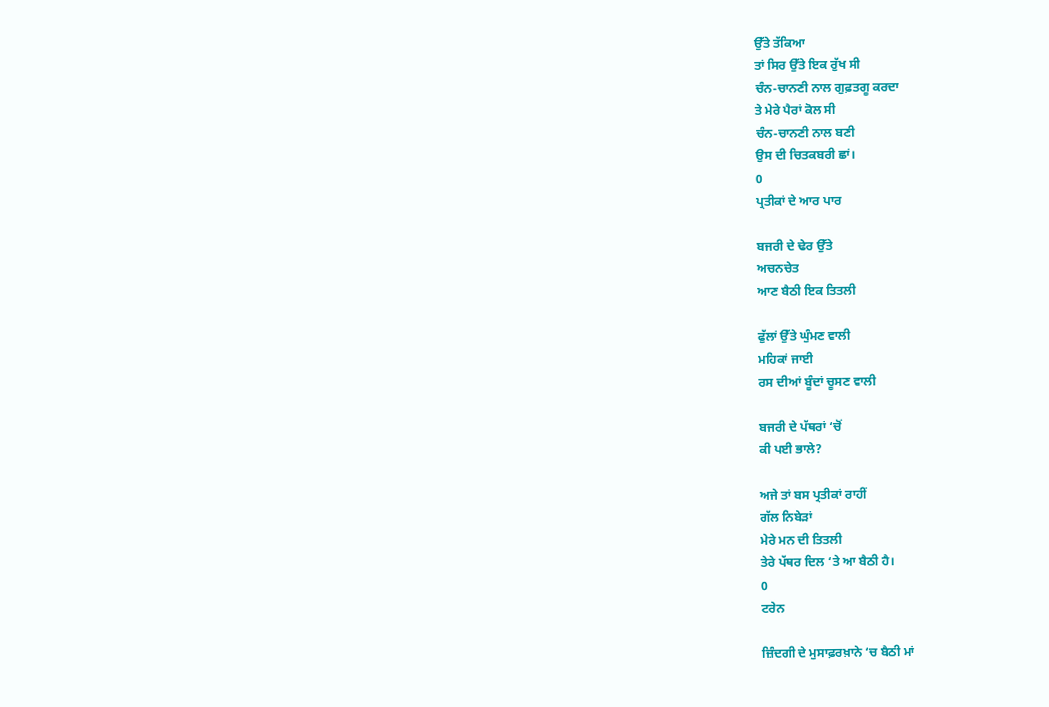ਉੱਤੇ ਤੱਕਿਆ
ਤਾਂ ਸਿਰ ਉੱਤੇ ਇਕ ਰੁੱਖ ਸੀ
ਚੰਨ-ਚਾਨਣੀ ਨਾਲ ਗੁਫ਼ਤਗੂ ਕਰਦਾ
ਤੇ ਮੇਰੇ ਪੈਰਾਂ ਕੋਲ ਸੀ
ਚੰਨ-ਚਾਨਣੀ ਨਾਲ ਬਣੀ
ਉਸ ਦੀ ਚਿਤਕਬਰੀ ਛਾਂ।
0
ਪ੍ਰਤੀਕਾਂ ਦੇ ਆਰ ਪਾਰ

ਬਜਰੀ ਦੇ ਢੇਰ ਉੱਤੇ
ਅਚਨਚੇਤ
ਆਣ ਬੈਠੀ ਇਕ ਤਿਤਲੀ

ਫੁੱਲਾਂ ਉੱਤੇ ਘੁੰਮਣ ਵਾਲੀ
ਮਹਿਕਾਂ ਜਾਈ
ਰਸ ਦੀਆਂ ਬੂੰਦਾਂ ਚੂਸਣ ਵਾਲੀ

ਬਜਰੀ ਦੇ ਪੱਥਰਾਂ ‘ਚੋਂ
ਕੀ ਪਈ ਭਾਲੇ?

ਅਜੇ ਤਾਂ ਬਸ ਪ੍ਰਤੀਕਾਂ ਰਾਹੀਂ
ਗੱਲ ਨਿਬੇੜਾਂ
ਮੇਰੇ ਮਨ ਦੀ ਤਿਤਲੀ
ਤੇਰੇ ਪੱਥਰ ਦਿਲ ‘ਤੇ ਆ ਬੈਠੀ ਹੈ।
0
ਟਰੇਨ

ਜ਼ਿੰਦਗੀ ਦੇ ਮੁਸਾਫ਼ਰਖ਼ਾਨੇ ‘ਚ ਬੈਠੀ ਮਾਂ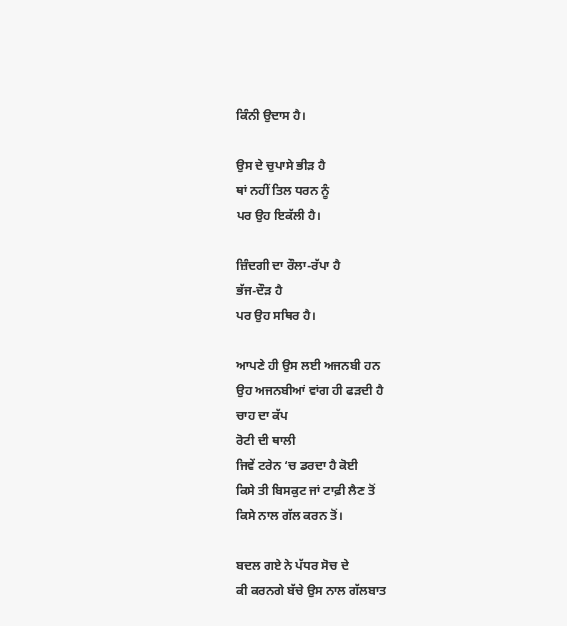ਕਿੰਨੀ ਉਦਾਸ ਹੈ।

ਉਸ ਦੇ ਚੁਪਾਸੇ ਭੀੜ ਹੈ
ਥਾਂ ਨਹੀਂ ਤਿਲ ਧਰਨ ਨੂੰ
ਪਰ ਉਹ ਇਕੱਲੀ ਹੈ।

ਜ਼ਿੰਦਗੀ ਦਾ ਰੌਲਾ-ਰੱਪਾ ਹੈ
ਭੱਜ-ਦੌੜ ਹੈ
ਪਰ ਉਹ ਸਥਿਰ ਹੈ।

ਆਪਣੇ ਹੀ ਉਸ ਲਈ ਅਜਨਬੀ ਹਨ
ਉਹ ਅਜਨਬੀਆਂ ਵਾਂਗ ਹੀ ਫੜਦੀ ਹੈ
ਚਾਹ ਦਾ ਕੱਪ
ਰੋਟੀ ਦੀ ਥਾਲੀ
ਜਿਵੇਂ ਟਰੇਨ ‘ਚ ਡਰਦਾ ਹੈ ਕੋਈ
ਕਿਸੇ ਤੀ ਬਿਸਕੁਟ ਜਾਂ ਟਾਫ਼ੀ ਲੈਣ ਤੋਂ
ਕਿਸੇ ਨਾਲ ਗੱਲ ਕਰਨ ਤੋਂ।

ਬਦਲ ਗਏ ਨੇ ਪੱਧਰ ਸੋਚ ਦੇ
ਕੀ ਕਰਨਗੇ ਬੱਚੇ ਉਸ ਨਾਲ ਗੱਲਬਾਤ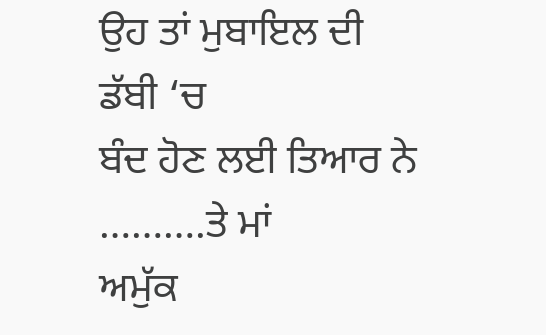ਉਹ ਤਾਂ ਮੁਬਾਇਲ ਦੀ ਡੱਬੀ ‘ਚ
ਬੰਦ ਹੋਣ ਲਈ ਤਿਆਰ ਨੇ
……….ਤੇ ਮਾਂ
ਅਮੁੱਕ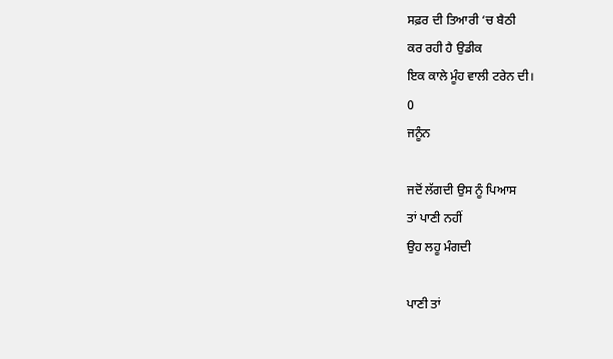ਸਫ਼ਰ ਦੀ ਤਿਆਰੀ ‘ਚ ਬੈਠੀ
ਕਰ ਰਹੀ ਹੈ ਉਡੀਕ
ਇਕ ਕਾਲੇ ਮੂੰਹ ਵਾਲੀ ਟਰੇਨ ਦੀ।
0
ਜਨੂੰਨ

ਜਦੋਂ ਲੱਗਦੀ ਉਸ ਨੂੰ ਪਿਆਸ
ਤਾਂ ਪਾਣੀ ਨਹੀਂ
ਉਹ ਲਹੂ ਮੰਗਦੀ

ਪਾਣੀ ਤਾਂ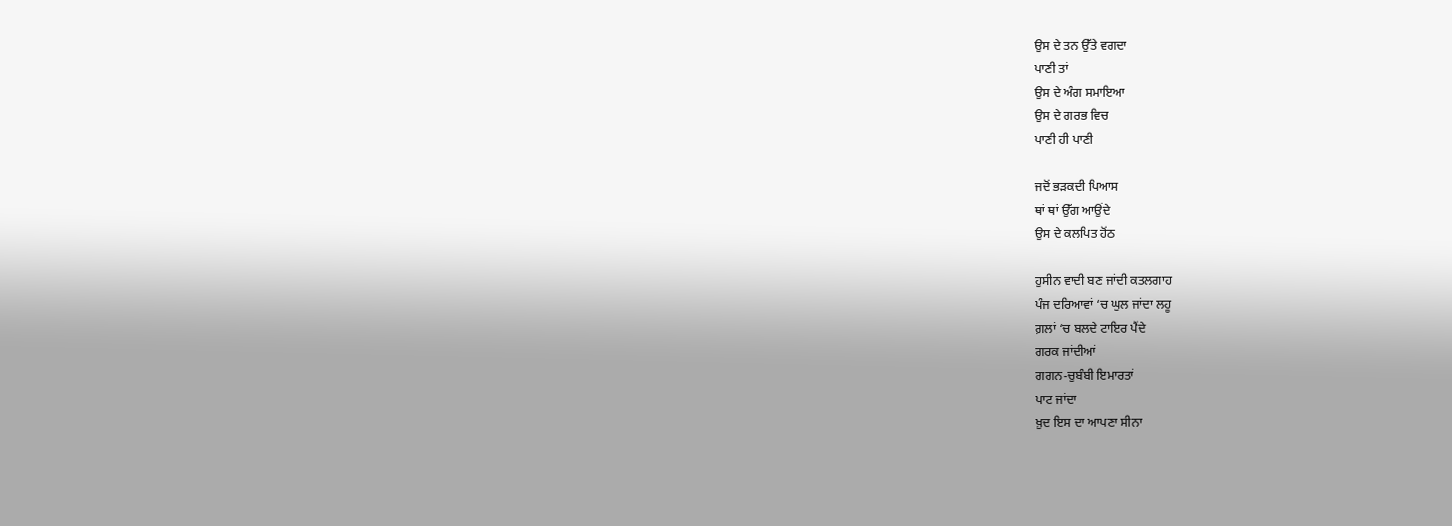ਉਸ ਦੇ ਤਨ ਉੱਤੇ ਵਗਦਾ
ਪਾਣੀ ਤਾਂ
ਉਸ ਦੇ ਅੰਗ ਸਮਾਇਆ
ਉਸ ਦੇ ਗਰਭ ਵਿਚ
ਪਾਣੀ ਹੀ ਪਾਣੀ

ਜਦੋਂ ਭੜਕਦੀ ਪਿਆਸ
ਥਾਂ ਥਾਂ ਉੱਗ ਆਉਂਦੇ
ਉਸ ਦੇ ਕਲਪਿਤ ਹੋਂਠ

ਹੁਸੀਨ ਵਾਦੀ ਬਣ ਜਾਂਦੀ ਕਤਲਗਾਹ
ਪੰਜ ਦਰਿਆਵਾਂ ‘ਚ ਘੁਲ ਜਾਂਦਾ ਲਹੂ
ਗ਼ਲਾਂ ‘ਚ ਬਲਦੇ ਟਾਇਰ ਪੈਂਦੇ
ਗਰਕ ਜਾਂਦੀਆਂ
ਗਗਨ-ਚੁਬੰਬੀ ਇਮਾਰਤਾਂ
ਪਾਟ ਜਾਂਦਾ
ਖ਼ੁਦ ਇਸ ਦਾ ਆਪਣਾ ਸੀਨਾ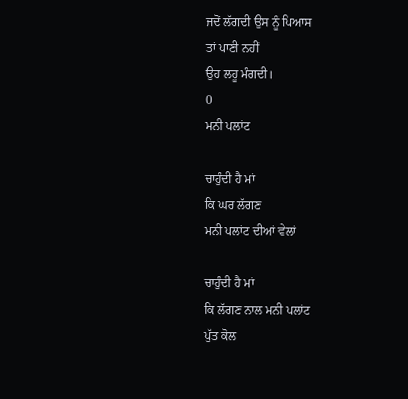ਜਦੋਂ ਲੱਗਦੀ ਉਸ ਨੂੰ ਪਿਆਸ
ਤਾਂ ਪਾਣੀ ਨਹੀਂ
ਉਹ ਲਹੂ ਮੰਗਦੀ।
0
ਮਨੀ ਪਲਾਂਟ

ਚਾਹੁੰਦੀ ਹੈ ਮਾਂ
ਕਿ ਘਰ ਲੱਗਣ
ਮਨੀ ਪਲਾਂਟ ਦੀਆਂ ਵੇਲਾਂ

ਚਾਹੁੰਦੀ ਹੈ ਮਾਂ
ਕਿ ਲੱਗਣ ਨਾਲ ਮਨੀ ਪਲਾਂਟ
ਪੁੱਤ ਕੋਲ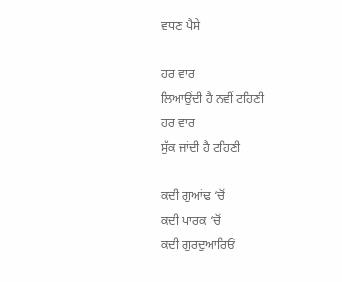ਵਧਣ ਪੈਸੇ

ਹਰ ਵਾਰ
ਲਿਆਉਂਦੀ ਹੈ ਨਵੀਂ ਟਹਿਣੀ
ਹਰ ਵਾਰ
ਸੁੱਕ ਜਾਂਦੀ ਹੈ ਟਹਿਣੀ

ਕਦੀ ਗੁਆਂਢ ‘ਚੋਂ
ਕਦੀ ਪਾਰਕ ‘ਚੋਂ
ਕਦੀ ਗੁਰਦੁਆਰਿਓਂ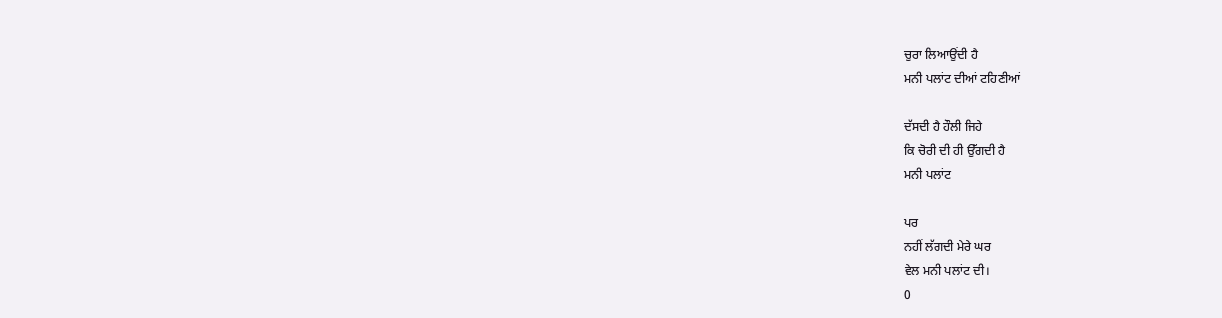ਚੁਰਾ ਲਿਆਉਂਦੀ ਹੈ
ਮਨੀ ਪਲਾਂਟ ਦੀਆਂ ਟਹਿਣੀਆਂ

ਦੱਸਦੀ ਹੈ ਹੌਲੀ ਜਿਹੇ
ਕਿ ਚੋਰੀ ਦੀ ਹੀ ਉੱਗਦੀ ਹੈ
ਮਨੀ ਪਲਾਂਟ

ਪਰ
ਨਹੀਂ ਲੱਗਦੀ ਮੇਰੇ ਘਰ
ਵੇਲ ਮਨੀ ਪਲਾਂਟ ਦੀ।
0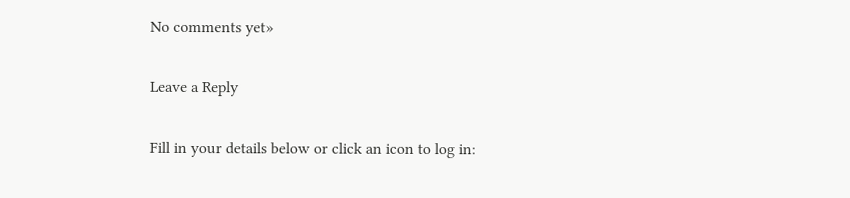No comments yet»

Leave a Reply

Fill in your details below or click an icon to log in: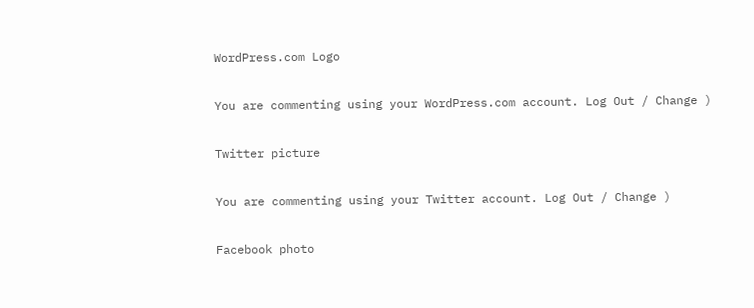WordPress.com Logo

You are commenting using your WordPress.com account. Log Out / Change )

Twitter picture

You are commenting using your Twitter account. Log Out / Change )

Facebook photo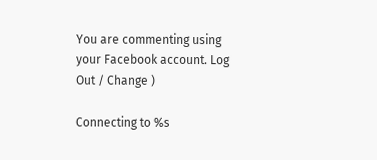You are commenting using your Facebook account. Log Out / Change )

Connecting to %s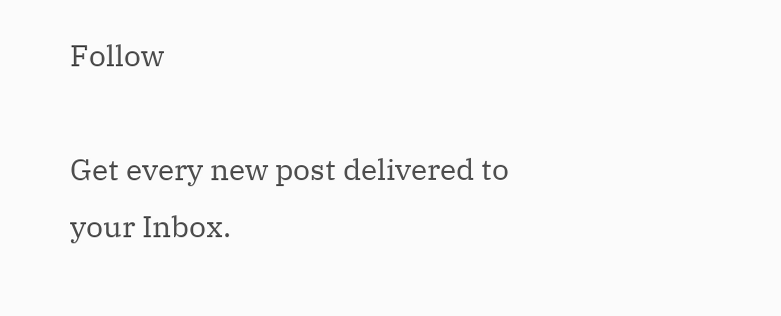Follow

Get every new post delivered to your Inbox.